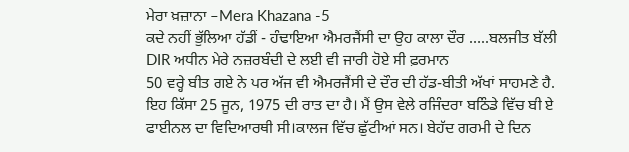ਮੇਰਾ ਖ਼ਜ਼ਾਨਾ –Mera Khazana -5
ਕਦੇ ਨਹੀਂ ਭੁੱਲਿਆ ਹੱਡੀਂ - ਹੰਢਾਇਆ ਐਮਰਜੈਂਸੀ ਦਾ ਉਹ ਕਾਲਾ ਦੌਰ …..ਬਲਜੀਤ ਬੱਲੀ
DIR ਅਧੀਨ ਮੇਰੇ ਨਜ਼ਰਬੰਦੀ ਦੇ ਲਈ ਵੀ ਜਾਰੀ ਹੋਏ ਸੀ ਫ਼ਰਮਾਨ
50 ਵਰ੍ਹੇ ਬੀਤ ਗਏ ਨੇ ਪਰ ਅੱਜ ਵੀ ਐਮਰਜੈਂਸੀ ਦੇ ਦੌਰ ਦੀ ਹੱਡ-ਬੀਤੀ ਅੱਖਾਂ ਸਾਹਮਣੇ ਹੈ.
ਇਹ ਕਿੱਸਾ 25 ਜੂਨ, 1975 ਦੀ ਰਾਤ ਦਾ ਹੈ। ਮੈਂ ਉਸ ਵੇਲੇ ਰਜਿੰਦਰਾ ਬਠਿੰਡੇ ਵਿੱਚ ਬੀ ਏ ਫਾਈਨਲ ਦਾ ਵਿਦਿਆਰਥੀ ਸੀ।ਕਾਲਜ ਵਿੱਚ ਛੁੱਟੀਆਂ ਸਨ। ਬੇਹੱਦ ਗਰਮੀ ਦੇ ਦਿਨ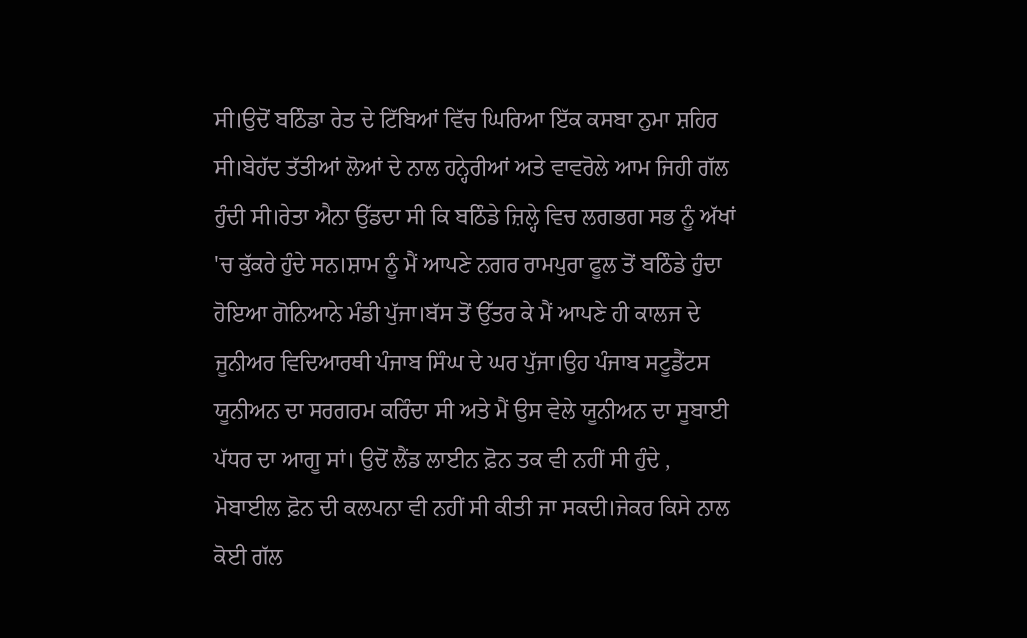ਸੀ।ਉਦੋਂ ਬਠਿੰਡਾ ਰੇਤ ਦੇ ਟਿੱਬਿਆਂ ਵਿੱਚ ਘਿਰਿਆ ਇੱਕ ਕਸਬਾ ਨੁਮਾ ਸ਼ਹਿਰ ਸੀ।ਬੇਹੱਦ ਤੱਤੀਆਂ ਲੋਆਂ ਦੇ ਨਾਲ ਹਨ੍ਹੇਰੀਆਂ ਅਤੇ ਵਾਵਰੋਲੇ ਆਮ ਜਿਹੀ ਗੱਲ ਹੁੰਦੀ ਸੀ।ਰੇਤਾ ਐਨਾ ਉੱਡਦਾ ਸੀ ਕਿ ਬਠਿੰਡੇ ਜ਼ਿਲ੍ਹੇ ਵਿਚ ਲਗਭਗ ਸਭ ਨੂੰ ਅੱਖਾਂ 'ਚ ਕੁੱਕਰੇ ਹੁੰਦੇ ਸਨ।ਸ਼ਾਮ ਨੂੰ ਮੈਂ ਆਪਣੇ ਨਗਰ ਰਾਮਪੁਰਾ ਫੂਲ ਤੋਂ ਬਠਿੰਡੇ ਹੁੰਦਾ ਹੋਇਆ ਗੋਨਿਆਨੇ ਮੰਡੀ ਪੁੱਜਾ।ਬੱਸ ਤੋਂ ਉੱਤਰ ਕੇ ਮੈਂ ਆਪਣੇ ਹੀ ਕਾਲਜ ਦੇ ਜੂਨੀਅਰ ਵਿਦਿਆਰਥੀ ਪੰਜਾਬ ਸਿੰਘ ਦੇ ਘਰ ਪੁੱਜਾ।ਉਹ ਪੰਜਾਬ ਸਟੂਡੈਂਟਸ ਯੂਨੀਅਨ ਦਾ ਸਰਗਰਮ ਕਰਿੰਦਾ ਸੀ ਅਤੇ ਮੈਂ ਉਸ ਵੇਲੇ ਯੂਨੀਅਨ ਦਾ ਸੂਬਾਈ ਪੱਧਰ ਦਾ ਆਗੂ ਸਾਂ। ਉਦੋਂ ਲੈਂਡ ਲਾਈਨ ਫ਼ੋਨ ਤਕ ਵੀ ਨਹੀਂ ਸੀ ਹੁੰਦੇ , ਮੋਬਾਈਲ ਫ਼ੋਨ ਦੀ ਕਲਪਨਾ ਵੀ ਨਹੀਂ ਸੀ ਕੀਤੀ ਜਾ ਸਕਦੀ।ਜੇਕਰ ਕਿਸੇ ਨਾਲ ਕੋਈ ਗੱਲ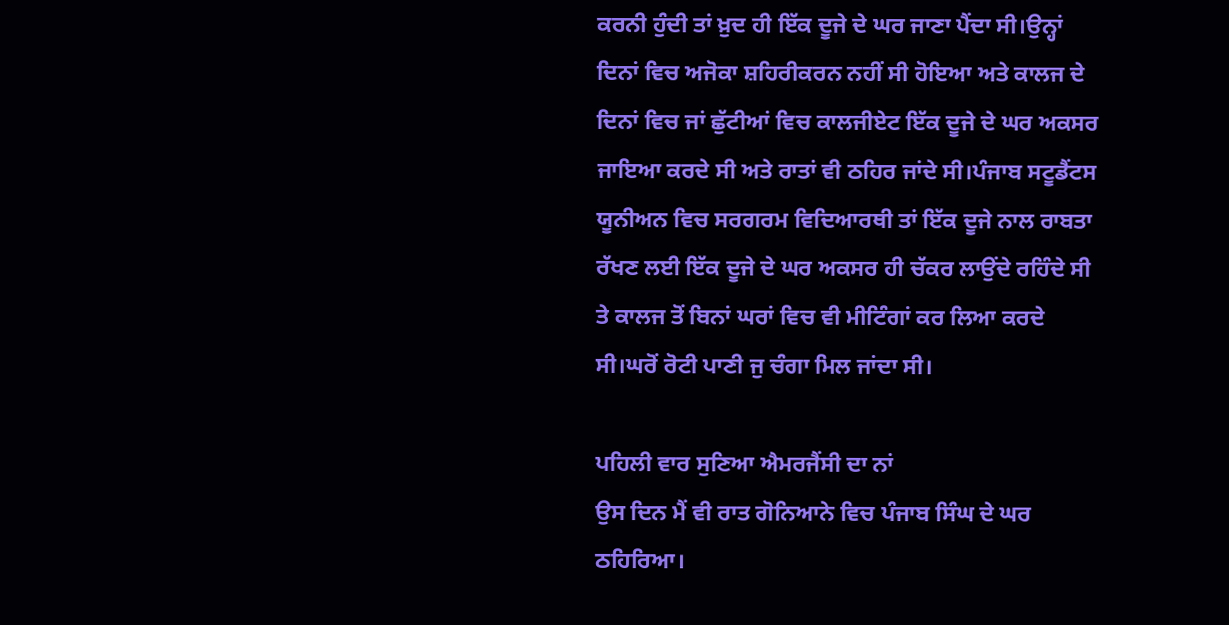ਕਰਨੀ ਹੁੰਦੀ ਤਾਂ ਖ਼ੁਦ ਹੀ ਇੱਕ ਦੂਜੇ ਦੇ ਘਰ ਜਾਣਾ ਪੈਂਦਾ ਸੀ।ਉਨ੍ਹਾਂ ਦਿਨਾਂ ਵਿਚ ਅਜੋਕਾ ਸ਼ਹਿਰੀਕਰਨ ਨਹੀਂ ਸੀ ਹੋਇਆ ਅਤੇ ਕਾਲਜ ਦੇ ਦਿਨਾਂ ਵਿਚ ਜਾਂ ਛੁੱਟੀਆਂ ਵਿਚ ਕਾਲਜੀਏਟ ਇੱਕ ਦੂਜੇ ਦੇ ਘਰ ਅਕਸਰ ਜਾਇਆ ਕਰਦੇ ਸੀ ਅਤੇ ਰਾਤਾਂ ਵੀ ਠਹਿਰ ਜਾਂਦੇ ਸੀ।ਪੰਜਾਬ ਸਟੂਡੈਂਟਸ ਯੂਨੀਅਨ ਵਿਚ ਸਰਗਰਮ ਵਿਦਿਆਰਥੀ ਤਾਂ ਇੱਕ ਦੂਜੇ ਨਾਲ ਰਾਬਤਾ ਰੱਖਣ ਲਈ ਇੱਕ ਦੂਜੇ ਦੇ ਘਰ ਅਕਸਰ ਹੀ ਚੱਕਰ ਲਾਉਂਦੇ ਰਹਿੰਦੇ ਸੀ ਤੇ ਕਾਲਜ ਤੋਂ ਬਿਨਾਂ ਘਰਾਂ ਵਿਚ ਵੀ ਮੀਟਿੰਗਾਂ ਕਰ ਲਿਆ ਕਰਦੇ ਸੀ।ਘਰੋਂ ਰੋਟੀ ਪਾਣੀ ਜੁ ਚੰਗਾ ਮਿਲ ਜਾਂਦਾ ਸੀ।

ਪਹਿਲੀ ਵਾਰ ਸੁਣਿਆ ਐਮਰਜੈਂਸੀ ਦਾ ਨਾਂ
ਉਸ ਦਿਨ ਮੈਂ ਵੀ ਰਾਤ ਗੋਨਿਆਨੇ ਵਿਚ ਪੰਜਾਬ ਸਿੰਘ ਦੇ ਘਰ ਠਹਿਰਿਆ।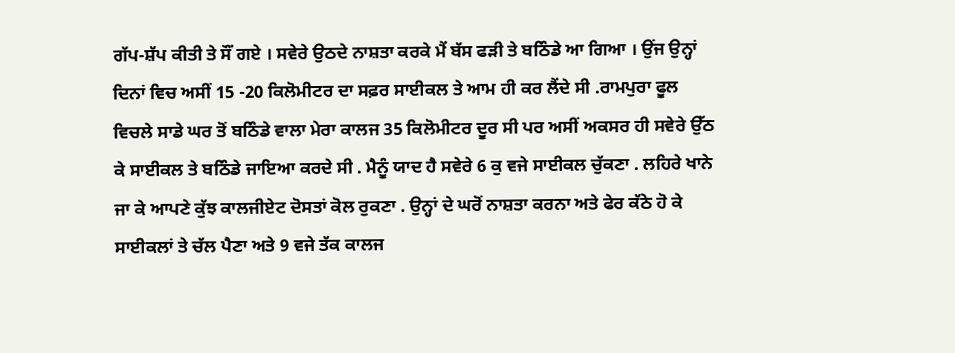ਗੱਪ-ਸ਼ੱਪ ਕੀਤੀ ਤੇ ਸੌਂ ਗਏ । ਸਵੇਰੇ ਉਠਦੇ ਨਾਸ਼ਤਾ ਕਰਕੇ ਮੈਂ ਬੱਸ ਫੜੀ ਤੇ ਬਠਿੰਡੇ ਆ ਗਿਆ । ਉਂਜ ਉਨ੍ਹਾਂ ਦਿਨਾਂ ਵਿਚ ਅਸੀਂ 15 -20 ਕਿਲੋਮੀਟਰ ਦਾ ਸਫ਼ਰ ਸਾਈਕਲ ਤੇ ਆਮ ਹੀ ਕਰ ਲੈਂਦੇ ਸੀ .ਰਾਮਪੁਰਾ ਫੂਲ ਵਿਚਲੇ ਸਾਡੇ ਘਰ ਤੋਂ ਬਠਿੰਡੇ ਵਾਲਾ ਮੇਰਾ ਕਾਲਜ 35 ਕਿਲੋਮੀਟਰ ਦੂਰ ਸੀ ਪਰ ਅਸੀਂ ਅਕਸਰ ਹੀ ਸਵੇਰੇ ਉੱਠ ਕੇ ਸਾਈਕਲ ਤੇ ਬਠਿੰਡੇ ਜਾਇਆ ਕਰਦੇ ਸੀ . ਮੈਨੂੰ ਯਾਦ ਹੈ ਸਵੇਰੇ 6 ਕੁ ਵਜੇ ਸਾਈਕਲ ਚੁੱਕਣਾ . ਲਹਿਰੇ ਖਾਨੇ ਜਾ ਕੇ ਆਪਣੇ ਕੁੱਝ ਕਾਲਜੀਏਟ ਦੋਸਤਾਂ ਕੋਲ ਰੁਕਣਾ . ਉਨ੍ਹਾਂ ਦੇ ਘਰੋਂ ਨਾਸ਼ਤਾ ਕਰਨਾ ਅਤੇ ਫੇਰ ਕੱਠੇ ਹੋ ਕੇ ਸਾਈਕਲਾਂ ਤੇ ਚੱਲ ਪੈਣਾ ਅਤੇ 9 ਵਜੇ ਤੱਕ ਕਾਲਜ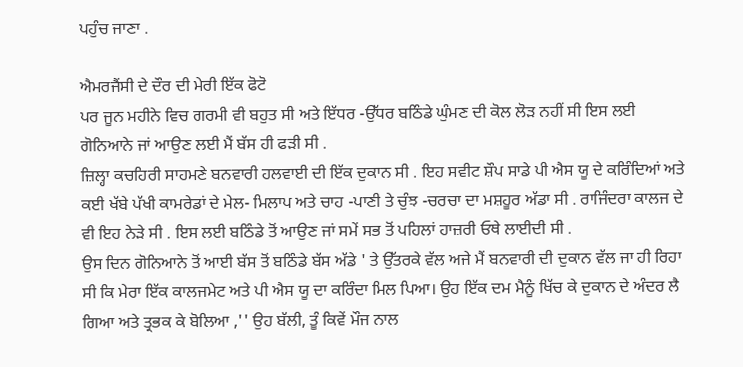ਪਹੁੰਚ ਜਾਣਾ .

ਐਮਰਜੈਂਸੀ ਦੇ ਦੌਰ ਦੀ ਮੇਰੀ ਇੱਕ ਫੋਟੋ
ਪਰ ਜੂਨ ਮਹੀਨੇ ਵਿਚ ਗਰਮੀ ਵੀ ਬਹੁਤ ਸੀ ਅਤੇ ਇੱਧਰ -ਉੱਧਰ ਬਠਿੰਡੇ ਘੁੰਮਣ ਦੀ ਕੋਲ ਲੋੜ ਨਹੀਂ ਸੀ ਇਸ ਲਈ ਗੋਨਿਆਨੇ ਜਾਂ ਆਉਣ ਲਈ ਮੈਂ ਬੱਸ ਹੀ ਫੜੀ ਸੀ .
ਜ਼ਿਲ੍ਹਾ ਕਚਹਿਰੀ ਸਾਹਮਣੇ ਬਨਵਾਰੀ ਹਲਵਾਈ ਦੀ ਇੱਕ ਦੁਕਾਨ ਸੀ . ਇਹ ਸਵੀਟ ਸ਼ੌਪ ਸਾਡੇ ਪੀ ਐਸ ਯੂ ਦੇ ਕਰਿੰਦਿਆਂ ਅਤੇ ਕਈ ਖੱਬੇ ਪੱਖੀ ਕਾਮਰੇਡਾਂ ਦੇ ਮੇਲ- ਮਿਲਾਪ ਅਤੇ ਚਾਹ -ਪਾਣੀ ਤੇ ਚੁੰਝ -ਚਰਚਾ ਦਾ ਮਸ਼ਹੂਰ ਅੱਡਾ ਸੀ . ਰਾਜਿੰਦਰਾ ਕਾਲਜ ਦੇ ਵੀ ਇਹ ਨੇੜੇ ਸੀ . ਇਸ ਲਈ ਬਠਿੰਡੇ ਤੋਂ ਆਉਣ ਜਾਂ ਸਮੇਂ ਸਭ ਤੋਂ ਪਹਿਲਾਂ ਹਾਜ਼ਰੀ ਓਥੇ ਲਾਈਦੀ ਸੀ .
ਉਸ ਦਿਨ ਗੋਨਿਆਨੇ ਤੋਂ ਆਈ ਬੱਸ ਤੋਂ ਬਠਿੰਡੇ ਬੱਸ ਅੱਡੇ ' ਤੇ ਉੱਤਰਕੇ ਵੱਲ ਅਜੇ ਮੈਂ ਬਨਵਾਰੀ ਦੀ ਦੁਕਾਨ ਵੱਲ ਜਾ ਹੀ ਰਿਹਾ ਸੀ ਕਿ ਮੇਰਾ ਇੱਕ ਕਾਲਜਮੇਟ ਅਤੇ ਪੀ ਐਸ ਯੂ ਦਾ ਕਰਿੰਦਾ ਮਿਲ ਪਿਆ। ਉਹ ਇੱਕ ਦਮ ਮੈਨੂੰ ਖਿੱਚ ਕੇ ਦੁਕਾਨ ਦੇ ਅੰਦਰ ਲੈ ਗਿਆ ਅਤੇ ਤ੍ਰਭਕ ਕੇ ਬੋਲਿਆ ,'' ਉਹ ਬੱਲੀ, ਤੂੰ ਕਿਵੇਂ ਮੌਜ ਨਾਲ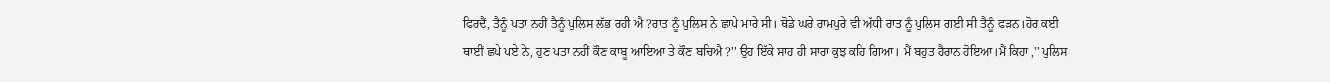ਫਿਰਦੈਂ, ਤੈਨੂੰ ਪਤਾ ਨਹੀਂ ਤੈਨੂੰ ਪੁਲਿਸ ਲੱਭ ਰਹੀ ਐ ?ਰਾਤ ਨੂੰ ਪੁਲਿਸ ਨੇ ਛਾਪੇ ਮਾਰੇ ਸੀ। ਥੋਡੇ ਘਰੇ ਰਾਮਪੁਰੇ ਵੀ ਅੱਧੀ ਰਾਤ ਨੂੰ ਪੁਲਿਸ ਗਈ ਸੀ ਤੈਨੂੰ ਫੜਨ।ਹੋਰ ਕਈ ਥਾਈਂ ਛਪੇ ਪਏ ਨੇ, ਹੁਣ ਪਤਾ ਨਹੀਂ ਕੌਣ ਕਾਬੂ ਆਇਆ ਤੇ ਕੌਣ ਬਚਿਐ ?'' ਉਹ ਇੱਕੇ ਸਾਹ ਹੀ ਸਾਰਾ ਕੁਝ ਕਹਿ ਗਿਆ। ਮੈਂ ਬਹੁਤ ਹੈਰਾਨ ਹੋਇਆ।ਮੈਂ ਕਿਹਾ ,'' ਪੁਲਿਸ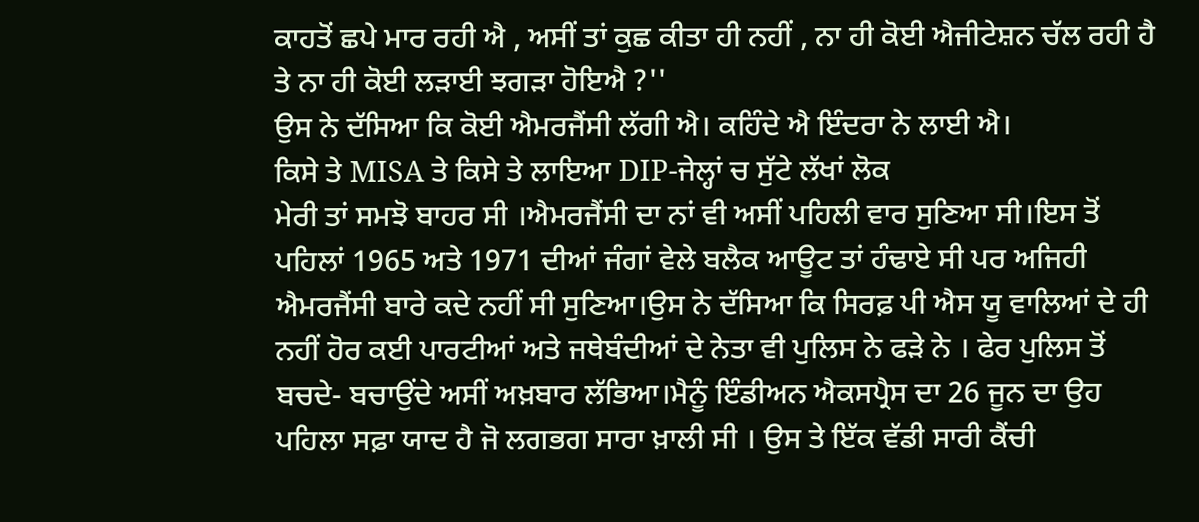ਕਾਹਤੋਂ ਛਪੇ ਮਾਰ ਰਹੀ ਐ , ਅਸੀਂ ਤਾਂ ਕੁਛ ਕੀਤਾ ਹੀ ਨਹੀਂ , ਨਾ ਹੀ ਕੋਈ ਐਜੀਟੇਸ਼ਨ ਚੱਲ ਰਹੀ ਹੈ ਤੇ ਨਾ ਹੀ ਕੋਈ ਲੜਾਈ ਝਗੜਾ ਹੋਇਐ ?''
ਉਸ ਨੇ ਦੱਸਿਆ ਕਿ ਕੋਈ ਐਮਰਜੈਂਸੀ ਲੱਗੀ ਐ। ਕਹਿੰਦੇ ਐ ਇੰਦਰਾ ਨੇ ਲਾਈ ਐ।
ਕਿਸੇ ਤੇ MISA ਤੇ ਕਿਸੇ ਤੇ ਲਾਇਆ DIP-ਜੇਲ੍ਹਾਂ ਚ ਸੁੱਟੇ ਲੱਖਾਂ ਲੋਕ
ਮੇਰੀ ਤਾਂ ਸਮਝੋ ਬਾਹਰ ਸੀ ।ਐਮਰਜੈਂਸੀ ਦਾ ਨਾਂ ਵੀ ਅਸੀਂ ਪਹਿਲੀ ਵਾਰ ਸੁਣਿਆ ਸੀ।ਇਸ ਤੋਂ ਪਹਿਲਾਂ 1965 ਅਤੇ 1971 ਦੀਆਂ ਜੰਗਾਂ ਵੇਲੇ ਬਲੈਕ ਆਊਟ ਤਾਂ ਹੰਢਾਏ ਸੀ ਪਰ ਅਜਿਹੀ ਐਮਰਜੈਂਸੀ ਬਾਰੇ ਕਦੇ ਨਹੀਂ ਸੀ ਸੁਣਿਆ।ਉਸ ਨੇ ਦੱਸਿਆ ਕਿ ਸਿਰਫ਼ ਪੀ ਐਸ ਯੂ ਵਾਲਿਆਂ ਦੇ ਹੀ ਨਹੀਂ ਹੋਰ ਕਈ ਪਾਰਟੀਆਂ ਅਤੇ ਜਥੇਬੰਦੀਆਂ ਦੇ ਨੇਤਾ ਵੀ ਪੁਲਿਸ ਨੇ ਫੜੇ ਨੇ । ਫੇਰ ਪੁਲਿਸ ਤੋਂ ਬਚਦੇ- ਬਚਾਉਂਦੇ ਅਸੀਂ ਅਖ਼ਬਾਰ ਲੱਭਿਆ।ਮੈਨੂੰ ਇੰਡੀਅਨ ਐਕਸਪ੍ਰੈਸ ਦਾ 26 ਜੂਨ ਦਾ ਉਹ ਪਹਿਲਾ ਸਫ਼ਾ ਯਾਦ ਹੈ ਜੋ ਲਗਭਗ ਸਾਰਾ ਖ਼ਾਲੀ ਸੀ । ਉਸ ਤੇ ਇੱਕ ਵੱਡੀ ਸਾਰੀ ਕੈਂਚੀ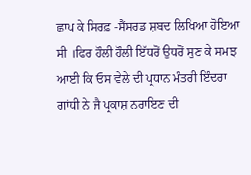ਛਾਪ ਕੇ ਸਿਰਫ਼ -ਸੈਂਸਰਡ ਸ਼ਬਦ ਲਿਖਿਆ ਹੋਇਆ ਸੀ ।ਫਿਰ ਹੌਲੀ ਹੌਲੀ ਇੱਧਰੋਂ ਉਧਰੋਂ ਸੁਣ ਕੇ ਸਮਝ ਆਈ ਕਿ ਓਸ ਵੇਲੇ ਦੀ ਪ੍ਰਧਾਨ ਮੰਤਰੀ ਇੰਦਰਾ ਗਾਂਧੀ ਨੇ ਜੈ ਪ੍ਰਕਾਸ਼ ਨਰਾਇਣ ਦੀ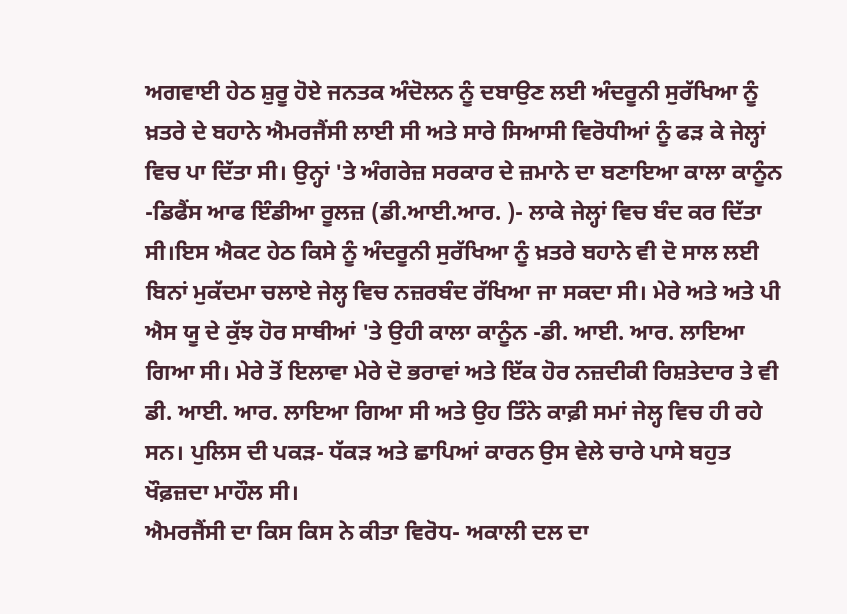ਅਗਵਾਈ ਹੇਠ ਸ਼ੁਰੂ ਹੋਏ ਜਨਤਕ ਅੰਦੋਲਨ ਨੂੰ ਦਬਾਉਣ ਲਈ ਅੰਦਰੂਨੀ ਸੁਰੱਖਿਆ ਨੂੰ ਖ਼ਤਰੇ ਦੇ ਬਹਾਨੇ ਐਮਰਜੈਂਸੀ ਲਾਈ ਸੀ ਅਤੇ ਸਾਰੇ ਸਿਆਸੀ ਵਿਰੋਧੀਆਂ ਨੂੰ ਫੜ ਕੇ ਜੇਲ੍ਹਾਂ ਵਿਚ ਪਾ ਦਿੱਤਾ ਸੀ। ਉਨ੍ਹਾਂ 'ਤੇ ਅੰਗਰੇਜ਼ ਸਰਕਾਰ ਦੇ ਜ਼ਮਾਨੇ ਦਾ ਬਣਾਇਆ ਕਾਲਾ ਕਾਨੂੰਨ -ਡਿਫੈਂਸ ਆਫ ਇੰਡੀਆ ਰੂਲਜ਼ (ਡੀ.ਆਈ.ਆਰ. )- ਲਾਕੇ ਜੇਲ੍ਹਾਂ ਵਿਚ ਬੰਦ ਕਰ ਦਿੱਤਾ ਸੀ।ਇਸ ਐਕਟ ਹੇਠ ਕਿਸੇ ਨੂੰ ਅੰਦਰੂਨੀ ਸੁਰੱਖਿਆ ਨੂੰ ਖ਼ਤਰੇ ਬਹਾਨੇ ਵੀ ਦੋ ਸਾਲ ਲਈ ਬਿਨਾਂ ਮੁਕੱਦਮਾ ਚਲਾਏ ਜੇਲ੍ਹ ਵਿਚ ਨਜ਼ਰਬੰਦ ਰੱਖਿਆ ਜਾ ਸਕਦਾ ਸੀ। ਮੇਰੇ ਅਤੇ ਅਤੇ ਪੀ ਐਸ ਯੂ ਦੇ ਕੁੱਝ ਹੋਰ ਸਾਥੀਆਂ 'ਤੇ ਉਹੀ ਕਾਲਾ ਕਾਨੂੰਨ -ਡੀ. ਆਈ. ਆਰ. ਲਾਇਆ ਗਿਆ ਸੀ। ਮੇਰੇ ਤੋਂ ਇਲਾਵਾ ਮੇਰੇ ਦੋ ਭਰਾਵਾਂ ਅਤੇ ਇੱਕ ਹੋਰ ਨਜ਼ਦੀਕੀ ਰਿਸ਼ਤੇਦਾਰ ਤੇ ਵੀ ਡੀ. ਆਈ. ਆਰ. ਲਾਇਆ ਗਿਆ ਸੀ ਅਤੇ ਉਹ ਤਿੰਨੇ ਕਾਫ਼ੀ ਸਮਾਂ ਜੇਲ੍ਹ ਵਿਚ ਹੀ ਰਹੇ ਸਨ। ਪੁਲਿਸ ਦੀ ਪਕੜ- ਧੱਕੜ ਅਤੇ ਛਾਪਿਆਂ ਕਾਰਨ ਉਸ ਵੇਲੇ ਚਾਰੇ ਪਾਸੇ ਬਹੁਤ ਖੌਫ਼ਜ਼ਦਾ ਮਾਹੌਲ ਸੀ।
ਐਮਰਜੈਂਸੀ ਦਾ ਕਿਸ ਕਿਸ ਨੇ ਕੀਤਾ ਵਿਰੋਧ- ਅਕਾਲੀ ਦਲ ਦਾ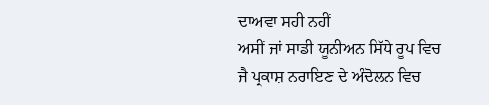ਦਾਅਵਾ ਸਹੀ ਨਹੀਂ
ਅਸੀਂ ਜਾਂ ਸਾਡੀ ਯੂਨੀਅਨ ਸਿੱਧੇ ਰੂਪ ਵਿਚ ਜੈ ਪ੍ਰਕਾਸ਼ ਨਰਾਇਣ ਦੇ ਅੰਦੋਲਨ ਵਿਚ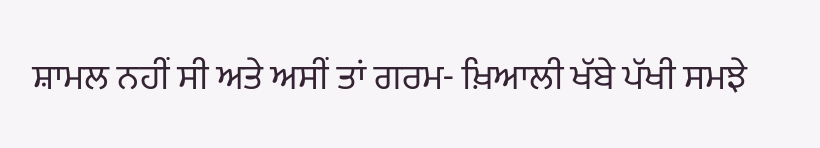ਸ਼ਾਮਲ ਨਹੀਂ ਸੀ ਅਤੇ ਅਸੀਂ ਤਾਂ ਗਰਮ- ਖ਼ਿਆਲੀ ਖੱਬੇ ਪੱਖੀ ਸਮਝੇ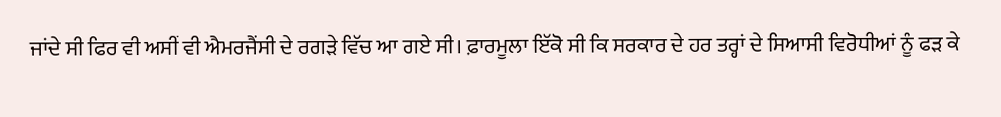ਜਾਂਦੇ ਸੀ ਫਿਰ ਵੀ ਅਸੀਂ ਵੀ ਐਮਰਜੈਂਸੀ ਦੇ ਰਗੜੇ ਵਿੱਚ ਆ ਗਏ ਸੀ। ਫ਼ਾਰਮੂਲਾ ਇੱਕੋ ਸੀ ਕਿ ਸਰਕਾਰ ਦੇ ਹਰ ਤਰ੍ਹਾਂ ਦੇ ਸਿਆਸੀ ਵਿਰੋਧੀਆਂ ਨੂੰ ਫੜ ਕੇ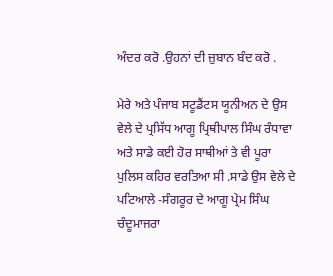ਅੰਦਰ ਕਰੋ .ਉਹਨਾਂ ਦੀ ਜ਼ੁਬਾਨ ਬੰਦ ਕਰੋ .

ਮੇਰੇ ਅਤੇ ਪੰਜਾਬ ਸਟੂਡੈਂਟਸ ਯੂਨੀਅਨ ਦੇ ਉਸ ਵੇਲੇ ਦੇ ਪ੍ਰਸਿੱਧ ਆਗੂ ਪ੍ਰਿਥੀਪਾਲ ਸਿੰਘ ਰੰਧਾਵਾ ਅਤੇ ਸਾਡੇ ਕਈ ਹੋਰ ਸਾਥੀਆਂ ਤੇ ਵੀ ਪੂਰਾ ਪੁਲਿਸ ਕਹਿਰ ਵਰਤਿਆ ਸੀ .ਸਾਡੇ ਉਸ ਵੇਲੇ ਦੇ ਪਟਿਆਲੇ -ਸੰਗਰੂਰ ਦੇ ਆਗੂ ਪ੍ਰੇਮ ਸਿੰਘ ਚੰਦੂਮਾਜਰਾ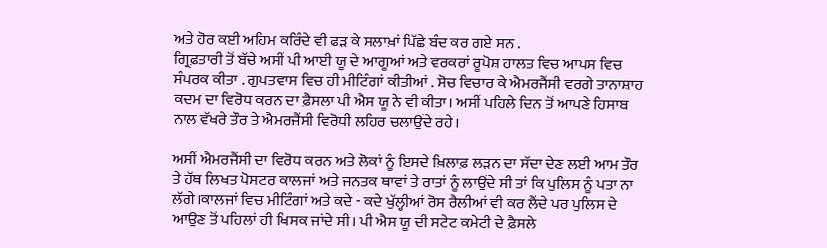ਅਤੇ ਹੋਰ ਕਈ ਅਹਿਮ ਕਰਿੰਦੇ ਵੀ ਫੜ ਕੇ ਸਲਾਖ਼ਾਂ ਪਿੱਛੇ ਬੰਦ ਕਰ ਗਏ ਸਨ .
ਗ੍ਰਿਫ਼ਤਾਰੀ ਤੋਂ ਬੱਚੇ ਅਸੀਂ ਪੀ ਆਈ ਯੂ ਦੇ ਆਗੂਆਂ ਅਤੇ ਵਰਕਰਾਂ ਰੂਪੋਸ਼ ਹਾਲਤ ਵਿਚ ਆਪਸ ਵਿਚ ਸੰਪਰਕ ਕੀਤਾ . ਗੁਪਤਵਾਸ ਵਿਚ ਹੀ ਮੀਟਿੰਗਾਂ ਕੀਤੀਆਂ . ਸੋਚ ਵਿਚਾਰ ਕੇ ਐਮਰਜੈਂਸੀ ਵਰਗੇ ਤਾਨਾਸ਼ਾਹ ਕਦਮ ਦਾ ਵਿਰੋਧ ਕਰਨ ਦਾ ਫ਼ੈਸਲਾ ਪੀ ਐਸ ਯੂ ਨੇ ਵੀ ਕੀਤਾ। ਅਸੀਂ ਪਹਿਲੇ ਦਿਨ ਤੋਂ ਆਪਣੇ ਹਿਸਾਬ ਨਾਲ ਵੱਖਰੇ ਤੌਰ ਤੇ ਐਮਰਜੈਂਸੀ ਵਿਰੋਧੀ ਲਹਿਰ ਚਲਾਉਂਦੇ ਰਹੇ।

ਅਸੀਂ ਐਮਰਜੈਂਸੀ ਦਾ ਵਿਰੋਧ ਕਰਨ ਅਤੇ ਲੋਕਾਂ ਨੂੰ ਇਸਦੇ ਖ਼ਿਲਾਫ਼ ਲੜਨ ਦਾ ਸੱਦਾ ਦੇਣ ਲਈ ਆਮ ਤੌਰ ਤੇ ਹੱਥ ਲਿਖਤ ਪੋਸਟਰ ਕਾਲਜਾਂ ਅਤੇ ਜਨਤਕ ਥਾਵਾਂ ਤੇ ਰਾਤਾਂ ਨੂੰ ਲਾਉਂਦੇ ਸੀ ਤਾਂ ਕਿ ਪੁਲਿਸ ਨੂੰ ਪਤਾ ਨਾ ਲੱਗੇ।ਕਾਲਜਾਂ ਵਿਚ ਮੀਟਿੰਗਾਂ ਅਤੇ ਕਦੇ - ਕਦੇ ਖੁੱਲ੍ਹੀਆਂ ਰੋਸ ਰੈਲੀਆਂ ਵੀ ਕਰ ਲੈਂਦੇ ਪਰ ਪੁਲਿਸ ਦੇ ਆਉਣ ਤੋਂ ਪਹਿਲਾਂ ਹੀ ਖਿਸਕ ਜਾਂਦੇ ਸੀ। ਪੀ ਐਸ ਯੂ ਦੀ ਸਟੇਟ ਕਮੇਟੀ ਦੇ ਫ਼ੈਸਲੇ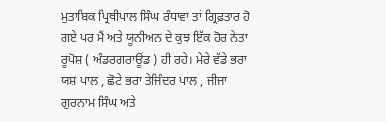ਮੁਤਾਬਿਕ ਪ੍ਰਿਥੀਪਾਲ ਸਿੰਘ ਰੰਧਾਵਾ ਤਾਂ ਗ੍ਰਿਫ਼ਤਾਰ ਹੋ ਗਏ ਪਰ ਮੈਂ ਅਤੇ ਯੂਨੀਅਨ ਦੇ ਕੁਝ ਇੱਕ ਹੋਰ ਨੇਤਾ ਰੂਪੋਸ਼ ( ਅੰਡਰਗਰਾਊਂਡ ) ਹੀ ਰਹੇ। ਮੇਰੇ ਵੱਡੇ ਭਰਾ ਯਸ਼ ਪਾਲ , ਛੋਟੇ ਭਰਾ ਤੇਜਿੰਦਰ ਪਾਲ , ਜੀਜਾ ਗੁਰਨਾਮ ਸਿੰਘ ਅਤੇ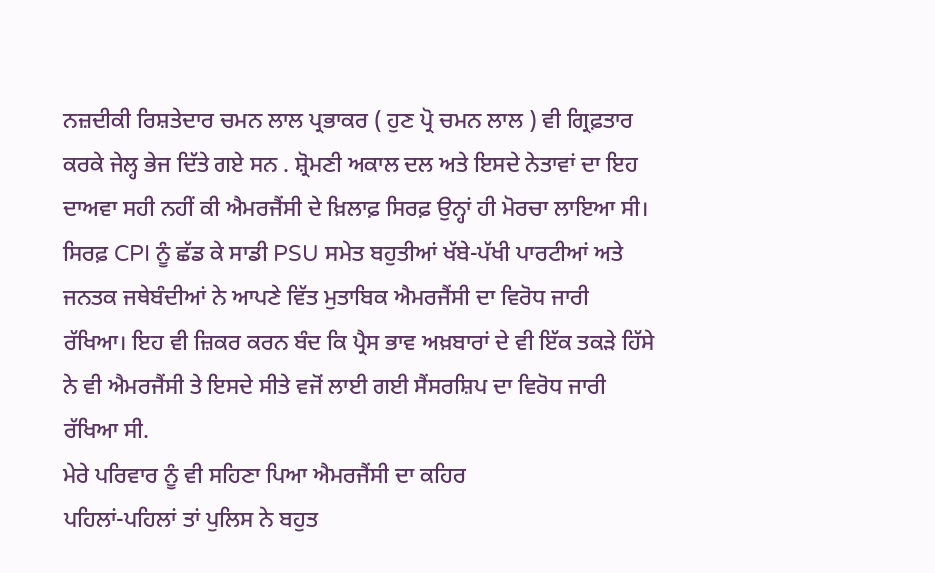ਨਜ਼ਦੀਕੀ ਰਿਸ਼ਤੇਦਾਰ ਚਮਨ ਲਾਲ ਪ੍ਰਭਾਕਰ ( ਹੁਣ ਪ੍ਰੋ ਚਮਨ ਲਾਲ ) ਵੀ ਗ੍ਰਿਫ਼ਤਾਰ ਕਰਕੇ ਜੇਲ੍ਹ ਭੇਜ ਦਿੱਤੇ ਗਏ ਸਨ . ਸ਼੍ਰੋਮਣੀ ਅਕਾਲ ਦਲ ਅਤੇ ਇਸਦੇ ਨੇਤਾਵਾਂ ਦਾ ਇਹ ਦਾਅਵਾ ਸਹੀ ਨਹੀਂ ਕੀ ਐਮਰਜੈਂਸੀ ਦੇ ਖ਼ਿਲਾਫ਼ ਸਿਰਫ਼ ਉਨ੍ਹਾਂ ਹੀ ਮੋਰਚਾ ਲਾਇਆ ਸੀ। ਸਿਰਫ਼ CPI ਨੂੰ ਛੱਡ ਕੇ ਸਾਡੀ PSU ਸਮੇਤ ਬਹੁਤੀਆਂ ਖੱਬੇ-ਪੱਖੀ ਪਾਰਟੀਆਂ ਅਤੇ ਜਨਤਕ ਜਥੇਬੰਦੀਆਂ ਨੇ ਆਪਣੇ ਵਿੱਤ ਮੁਤਾਬਿਕ ਐਮਰਜੈਂਸੀ ਦਾ ਵਿਰੋਧ ਜਾਰੀ ਰੱਖਿਆ। ਇਹ ਵੀ ਜ਼ਿਕਰ ਕਰਨ ਬੰਦ ਕਿ ਪ੍ਰੈਸ ਭਾਵ ਅਖ਼ਬਾਰਾਂ ਦੇ ਵੀ ਇੱਕ ਤਕੜੇ ਹਿੱਸੇ ਨੇ ਵੀ ਐਮਰਜੈਂਸੀ ਤੇ ਇਸਦੇ ਸੀਤੇ ਵਜੋਂ ਲਾਈ ਗਈ ਸੈਂਸਰਸ਼ਿਪ ਦਾ ਵਿਰੋਧ ਜਾਰੀ ਰੱਖਿਆ ਸੀ.
ਮੇਰੇ ਪਰਿਵਾਰ ਨੂੰ ਵੀ ਸਹਿਣਾ ਪਿਆ ਐਮਰਜੈਂਸੀ ਦਾ ਕਹਿਰ
ਪਹਿਲਾਂ-ਪਹਿਲਾਂ ਤਾਂ ਪੁਲਿਸ ਨੇ ਬਹੁਤ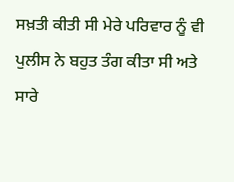ਸਖ਼ਤੀ ਕੀਤੀ ਸੀ ਮੇਰੇ ਪਰਿਵਾਰ ਨੂੰ ਵੀ ਪੁਲੀਸ ਨੇ ਬਹੁਤ ਤੰਗ ਕੀਤਾ ਸੀ ਅਤੇ ਸਾਰੇ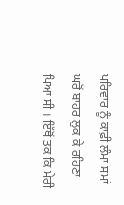ਪਰਿਵਾਰ ਨੂੰ ਕਾਫ਼ੀ ਲੰਮਾ ਸਮਾਂ ਘਰੋਂ ਬਾਹਰ ਲੁਕ ਕੇ ਰਹਿਣਾ ਪਿਆ ਸੀ । ਇੱਥੋਂ ਤਕ ਕਿ ਮੇਰੀ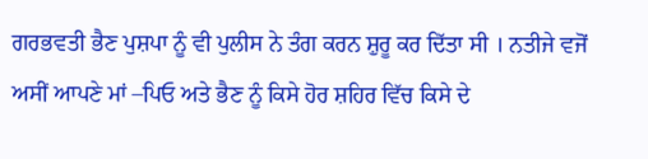ਗਰਭਵਤੀ ਭੈਣ ਪੁਸ਼ਪਾ ਨੂੰ ਵੀ ਪੁਲੀਸ ਨੇ ਤੰਗ ਕਰਨ ਸ਼ੁਰੂ ਕਰ ਦਿੱਤਾ ਸੀ । ਨਤੀਜੇ ਵਜੋਂ ਅਸੀਂ ਆਪਣੇ ਮਾਂ –ਪਿਓ ਅਤੇ ਭੈਣ ਨੂੰ ਕਿਸੇ ਹੋਰ ਸ਼ਹਿਰ ਵਿੱਚ ਕਿਸੇ ਦੇ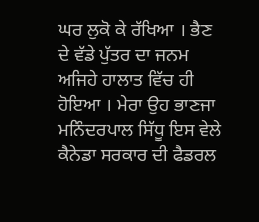ਘਰ ਲੁਕੋ ਕੇ ਰੱਖਿਆ । ਭੈਣ ਦੇ ਵੱਡੇ ਪੁੱਤਰ ਦਾ ਜਨਮ ਅਜਿਹੇ ਹਾਲਾਤ ਵਿੱਚ ਹੀ ਹੋਇਆ । ਮੇਰਾ ਉਹ ਭਾਣਜਾ ਮਨਿੰਦਰਪਾਲ ਸਿੱਧੂ ਇਸ ਵੇਲੇ ਕੈਨੇਡਾ ਸਰਕਾਰ ਦੀ ਫੈਡਰਲ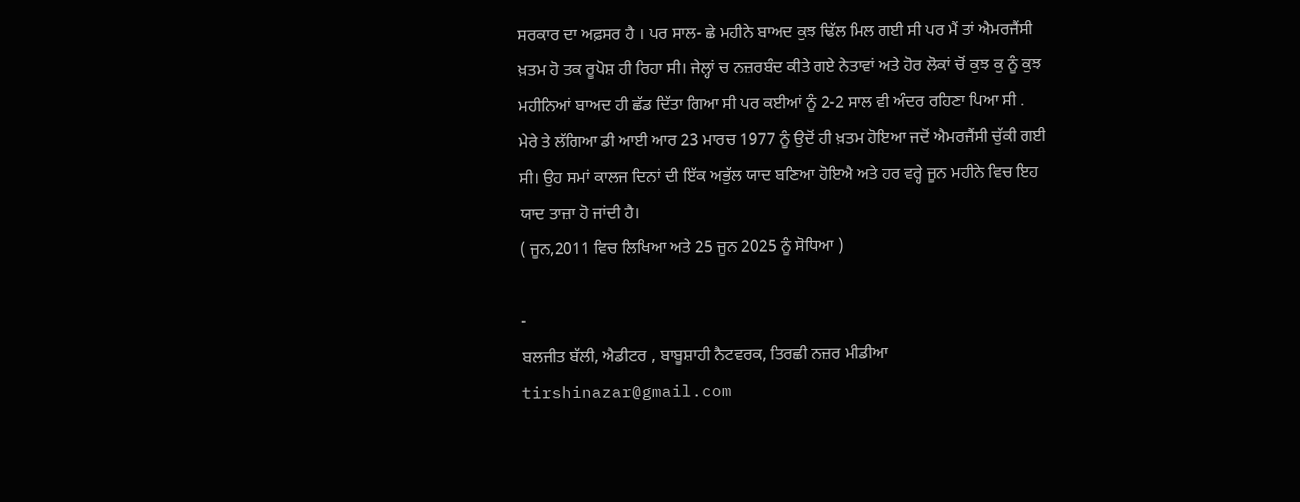ਸਰਕਾਰ ਦਾ ਅਫ਼ਸਰ ਹੈ । ਪਰ ਸਾਲ- ਛੇ ਮਹੀਨੇ ਬਾਅਦ ਕੁਝ ਢਿੱਲ ਮਿਲ ਗਈ ਸੀ ਪਰ ਮੈਂ ਤਾਂ ਐਮਰਜੈਂਸੀ ਖ਼ਤਮ ਹੋ ਤਕ ਰੂਪੋਸ਼ ਹੀ ਰਿਹਾ ਸੀ। ਜੇਲ੍ਹਾਂ ਚ ਨਜ਼ਰਬੰਦ ਕੀਤੇ ਗਏ ਨੇਤਾਵਾਂ ਅਤੇ ਹੋਰ ਲੋਕਾਂ ਚੋਂ ਕੁਝ ਕੁ ਨੂੰ ਕੁਝ ਮਹੀਨਿਆਂ ਬਾਅਦ ਹੀ ਛੱਡ ਦਿੱਤਾ ਗਿਆ ਸੀ ਪਰ ਕਈਆਂ ਨੂੰ 2-2 ਸਾਲ ਵੀ ਅੰਦਰ ਰਹਿਣਾ ਪਿਆ ਸੀ .
ਮੇਰੇ ਤੇ ਲੱਗਿਆ ਡੀ ਆਈ ਆਰ 23 ਮਾਰਚ 1977 ਨੂੰ ਉਦੋਂ ਹੀ ਖ਼ਤਮ ਹੋਇਆ ਜਦੋਂ ਐਮਰਜੈਂਸੀ ਚੁੱਕੀ ਗਈ ਸੀ। ਉਹ ਸਮਾਂ ਕਾਲਜ ਦਿਨਾਂ ਦੀ ਇੱਕ ਅਭੁੱਲ ਯਾਦ ਬਣਿਆ ਹੋਇਐ ਅਤੇ ਹਰ ਵਰ੍ਹੇ ਜੂਨ ਮਹੀਨੇ ਵਿਚ ਇਹ ਯਾਦ ਤਾਜ਼ਾ ਹੋ ਜਾਂਦੀ ਹੈ।
( ਜੂਨ,2011 ਵਿਚ ਲਿਖਿਆ ਅਤੇ 25 ਜੂਨ 2025 ਨੂੰ ਸੋਧਿਆ )

-
ਬਲਜੀਤ ਬੱਲੀ, ਐਡੀਟਰ , ਬਾਬੂਸ਼ਾਹੀ ਨੈਟਵਰਕ, ਤਿਰਛੀ ਨਜ਼ਰ ਮੀਡੀਆ
tirshinazar@gmail.com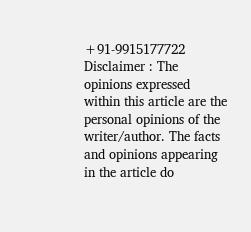+91-9915177722
Disclaimer : The opinions expressed within this article are the personal opinions of the writer/author. The facts and opinions appearing in the article do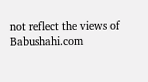not reflect the views of Babushahi.com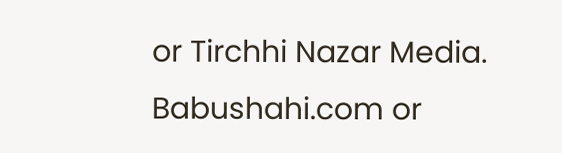or Tirchhi Nazar Media. Babushahi.com or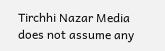Tirchhi Nazar Media does not assume any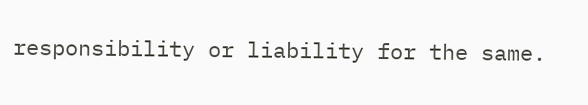responsibility or liability for the same.